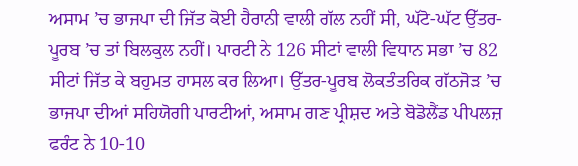ਅਸਾਮ ’ਚ ਭਾਜਪਾ ਦੀ ਜਿੱਤ ਕੋਈ ਹੈਰਾਨੀ ਵਾਲੀ ਗੱਲ ਨਹੀਂ ਸੀ, ਘੱਟੋ-ਘੱਟ ਉੱਤਰ-ਪੂਰਬ ’ਚ ਤਾਂ ਬਿਲਕੁਲ ਨਹੀਂ। ਪਾਰਟੀ ਨੇ 126 ਸੀਟਾਂ ਵਾਲੀ ਵਿਧਾਨ ਸਭਾ ’ਚ 82 ਸੀਟਾਂ ਜਿੱਤ ਕੇ ਬਹੁਮਤ ਹਾਸਲ ਕਰ ਲਿਆ। ਉੱਤਰ-ਪੂਰਬ ਲੋਕਤੰਤਰਿਕ ਗੱਠਜੋੜ ’ਚ ਭਾਜਪਾ ਦੀਆਂ ਸਹਿਯੋਗੀ ਪਾਰਟੀਆਂ, ਅਸਾਮ ਗਣ ਪ੍ਰੀਸ਼ਦ ਅਤੇ ਬੋਡੋਲੈਂਡ ਪੀਪਲਜ਼ ਫਰੰਟ ਨੇ 10-10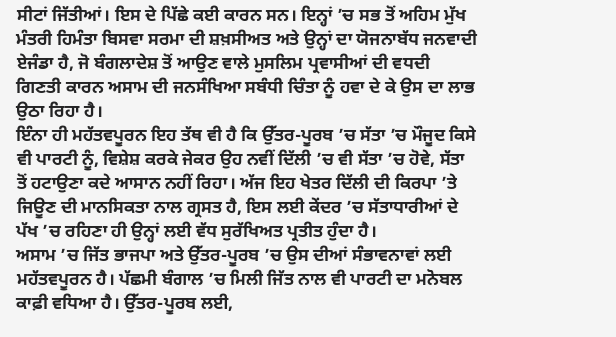ਸੀਟਾਂ ਜਿੱਤੀਆਂ। ਇਸ ਦੇ ਪਿੱਛੇ ਕਈ ਕਾਰਨ ਸਨ। ਇਨ੍ਹਾਂ ’ਚ ਸਭ ਤੋਂ ਅਹਿਮ ਮੁੱਖ ਮੰਤਰੀ ਹਿਮੰਤਾ ਬਿਸਵਾ ਸਰਮਾ ਦੀ ਸ਼ਖ਼ਸੀਅਤ ਅਤੇ ਉਨ੍ਹਾਂ ਦਾ ਯੋਜਨਾਬੱਧ ਜਨਵਾਦੀ ਏਜੰਡਾ ਹੈ, ਜੋ ਬੰਗਲਾਦੇਸ਼ ਤੋਂ ਆਉਣ ਵਾਲੇ ਮੁਸਲਿਮ ਪ੍ਰਵਾਸੀਆਂ ਦੀ ਵਧਦੀ ਗਿਣਤੀ ਕਾਰਨ ਅਸਾਮ ਦੀ ਜਨਸੰਖਿਆ ਸਬੰਧੀ ਚਿੰਤਾ ਨੂੰ ਹਵਾ ਦੇ ਕੇ ਉਸ ਦਾ ਲਾਭ ਉਠਾ ਰਿਹਾ ਹੈ।
ਇੰਨਾ ਹੀ ਮਹੱਤਵਪੂਰਨ ਇਹ ਤੱਥ ਵੀ ਹੈ ਕਿ ਉੱਤਰ-ਪੂਰਬ ’ਚ ਸੱਤਾ ’ਚ ਮੌਜੂਦ ਕਿਸੇ ਵੀ ਪਾਰਟੀ ਨੂੰ, ਵਿਸ਼ੇਸ਼ ਕਰਕੇ ਜੇਕਰ ਉਹ ਨਵੀਂ ਦਿੱਲੀ ’ਚ ਵੀ ਸੱਤਾ ’ਚ ਹੋਵੇ, ਸੱਤਾ ਤੋਂ ਹਟਾਉਣਾ ਕਦੇ ਆਸਾਨ ਨਹੀਂ ਰਿਹਾ। ਅੱਜ ਇਹ ਖੇਤਰ ਦਿੱਲੀ ਦੀ ਕਿਰਪਾ ’ਤੇ ਜਿਊਣ ਦੀ ਮਾਨਸਿਕਤਾ ਨਾਲ ਗ੍ਰਸਤ ਹੈ, ਇਸ ਲਈ ਕੇਂਦਰ ’ਚ ਸੱਤਾਧਾਰੀਆਂ ਦੇ ਪੱਖ ’ਚ ਰਹਿਣਾ ਹੀ ਉਨ੍ਹਾਂ ਲਈ ਵੱਧ ਸੁਰੱਖਿਅਤ ਪ੍ਰਤੀਤ ਹੁੰਦਾ ਹੈ।
ਅਸਾਮ ’ਚ ਜਿੱਤ ਭਾਜਪਾ ਅਤੇ ਉੱਤਰ-ਪੂਰਬ ’ਚ ਉਸ ਦੀਆਂ ਸੰਭਾਵਨਾਵਾਂ ਲਈ ਮਹੱਤਵਪੂਰਨ ਹੈ। ਪੱਛਮੀ ਬੰਗਾਲ ’ਚ ਮਿਲੀ ਜਿੱਤ ਨਾਲ ਵੀ ਪਾਰਟੀ ਦਾ ਮਨੋਬਲ ਕਾਫ਼ੀ ਵਧਿਆ ਹੈ। ਉੱਤਰ-ਪੂਰਬ ਲਈ,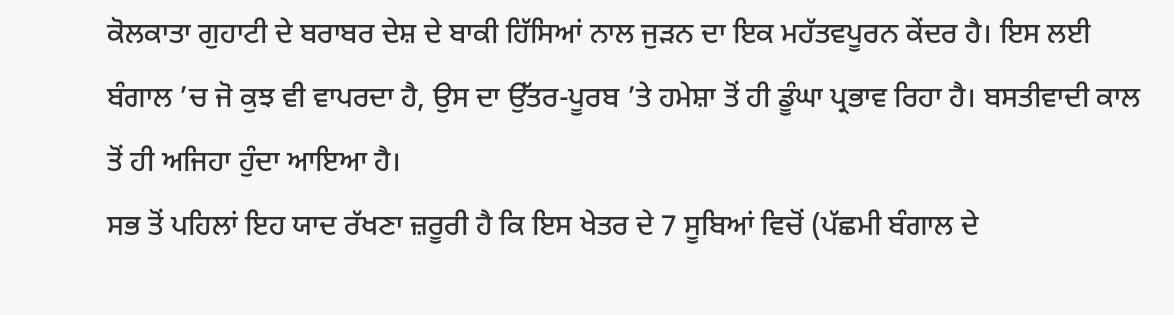ਕੋਲਕਾਤਾ ਗੁਹਾਟੀ ਦੇ ਬਰਾਬਰ ਦੇਸ਼ ਦੇ ਬਾਕੀ ਹਿੱਸਿਆਂ ਨਾਲ ਜੁੜਨ ਦਾ ਇਕ ਮਹੱਤਵਪੂਰਨ ਕੇਂਦਰ ਹੈ। ਇਸ ਲਈ ਬੰਗਾਲ ’ਚ ਜੋ ਕੁਝ ਵੀ ਵਾਪਰਦਾ ਹੈ, ਉਸ ਦਾ ਉੱਤਰ-ਪੂਰਬ ’ਤੇ ਹਮੇਸ਼ਾ ਤੋਂ ਹੀ ਡੂੰਘਾ ਪ੍ਰਭਾਵ ਰਿਹਾ ਹੈ। ਬਸਤੀਵਾਦੀ ਕਾਲ ਤੋਂ ਹੀ ਅਜਿਹਾ ਹੁੰਦਾ ਆਇਆ ਹੈ।
ਸਭ ਤੋਂ ਪਹਿਲਾਂ ਇਹ ਯਾਦ ਰੱਖਣਾ ਜ਼ਰੂਰੀ ਹੈ ਕਿ ਇਸ ਖੇਤਰ ਦੇ 7 ਸੂਬਿਆਂ ਵਿਚੋਂ (ਪੱਛਮੀ ਬੰਗਾਲ ਦੇ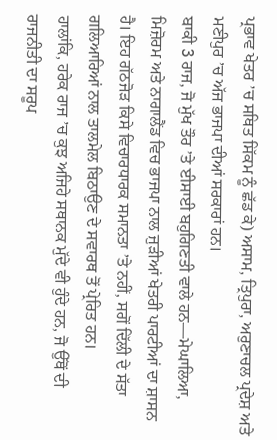ਪ੍ਰਭਾਵ ਖੇਤਰ ’ਚ ਸਥਿਤ ਸਿੱਕਮ ਨੂੰ ਛੱਡ ਕੇ) ਅਸਾਮ, ਤ੍ਰਿਪੁਰਾ, ਅਰੁਣਾਚਲ ਪ੍ਰਦੇਸ਼ ਅਤੇ ਮਣੀਪੁਰ ’ਚ ਅੱਜ ਭਾਜਪਾ ਦੀਆਂ ਸਰਕਾਰਾਂ ਹਨ।
ਬਾਕੀ 3 ਰਾਜ, ਜੋ ਮੁੱਖ ਤੌਰ ’ਤੇ ਈਸਾਈ ਬਹੁਗਿਣਤੀ ਵਾਲੇ ਹਨ—ਮੇਘਾਲਿਆ, ਮਿਜ਼ੋਰਮ ਅਤੇ ਨਾਗਾਲੈਂਡ ਵਿਚ ਭਾਜਪਾ ਨਾਲ ਜੁੜੀਆਂ ਖੇਤਰੀ ਪਾਰਟੀਆਂ ਦਾ ਸ਼ਾਸਨ ਹੈ। ਇਹ ਗੱਠਜੋੜ ਕਿਸੇ ਵਿਚਾਰਧਾਰਕ ਸਮਾਨਤਾ ’ਤੇ ਨਹੀਂ, ਸਗੋਂ ਦਿੱਲੀ ਦੇ ਸੱਤਾ ਗਲਿਆਰਿਆਂ ਨਾਲ ਤਾਲਮੇਲ ਬਿਠਾਉਣ ਦੇ ਸਵਾਰਥ ਤੋਂ ਪ੍ਰੇਰਿਤ ਹਨ।
ਹਾਲਾਂਕਿ, ਹਰੇਕ ਰਾਜ ’ਚ ਕੁਝ ਅਜਿਹੇ ਸਥਾਨਕ ਮੁੱਦੇ ਵੀ ਹੁੰਦੇ ਹਨ, ਜੋ ਉੱਥੋਂ ਦੀ ਰਾਜਨੀਤੀ ਦਾ ਸਰੂਪ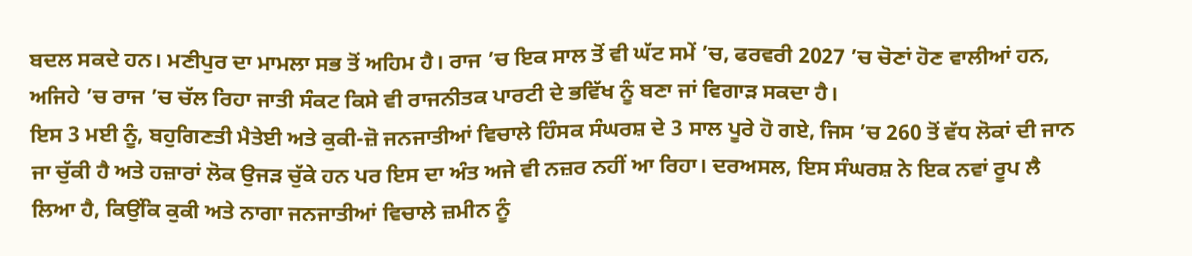ਬਦਲ ਸਕਦੇ ਹਨ। ਮਣੀਪੁਰ ਦਾ ਮਾਮਲਾ ਸਭ ਤੋਂ ਅਹਿਮ ਹੈ। ਰਾਜ ’ਚ ਇਕ ਸਾਲ ਤੋਂ ਵੀ ਘੱਟ ਸਮੇਂ ’ਚ, ਫਰਵਰੀ 2027 ’ਚ ਚੋਣਾਂ ਹੋਣ ਵਾਲੀਆਂ ਹਨ, ਅਜਿਹੇ ’ਚ ਰਾਜ ’ਚ ਚੱਲ ਰਿਹਾ ਜਾਤੀ ਸੰਕਟ ਕਿਸੇ ਵੀ ਰਾਜਨੀਤਕ ਪਾਰਟੀ ਦੇ ਭਵਿੱਖ ਨੂੰ ਬਣਾ ਜਾਂ ਵਿਗਾੜ ਸਕਦਾ ਹੈ।
ਇਸ 3 ਮਈ ਨੂੰ, ਬਹੁਗਿਣਤੀ ਮੈਤੇਈ ਅਤੇ ਕੁਕੀ-ਜ਼ੋ ਜਨਜਾਤੀਆਂ ਵਿਚਾਲੇ ਹਿੰਸਕ ਸੰਘਰਸ਼ ਦੇ 3 ਸਾਲ ਪੂਰੇ ਹੋ ਗਏ, ਜਿਸ ’ਚ 260 ਤੋਂ ਵੱਧ ਲੋਕਾਂ ਦੀ ਜਾਨ ਜਾ ਚੁੱਕੀ ਹੈ ਅਤੇ ਹਜ਼ਾਰਾਂ ਲੋਕ ਉਜੜ ਚੁੱਕੇ ਹਨ ਪਰ ਇਸ ਦਾ ਅੰਤ ਅਜੇ ਵੀ ਨਜ਼ਰ ਨਹੀਂ ਆ ਰਿਹਾ। ਦਰਅਸਲ, ਇਸ ਸੰਘਰਸ਼ ਨੇ ਇਕ ਨਵਾਂ ਰੂਪ ਲੈ ਲਿਆ ਹੈ, ਕਿਉਂਕਿ ਕੁਕੀ ਅਤੇ ਨਾਗਾ ਜਨਜਾਤੀਆਂ ਵਿਚਾਲੇ ਜ਼ਮੀਨ ਨੂੰ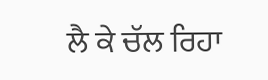ਲੈ ਕੇ ਚੱਲ ਰਿਹਾ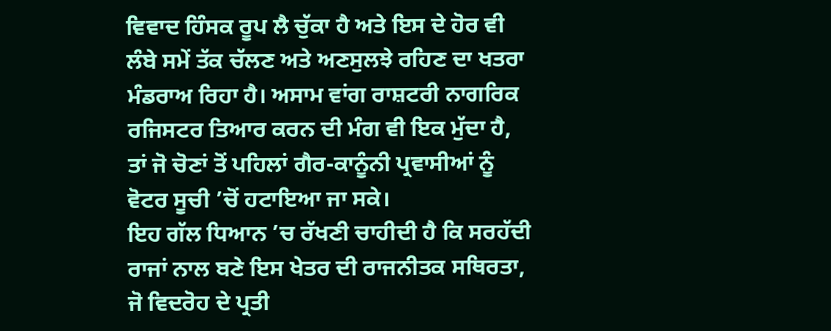ਵਿਵਾਦ ਹਿੰਸਕ ਰੂਪ ਲੈ ਚੁੱਕਾ ਹੈ ਅਤੇ ਇਸ ਦੇ ਹੋਰ ਵੀ ਲੰਬੇ ਸਮੇਂ ਤੱਕ ਚੱਲਣ ਅਤੇ ਅਣਸੁਲਝੇ ਰਹਿਣ ਦਾ ਖਤਰਾ ਮੰਡਰਾਅ ਰਿਹਾ ਹੈ। ਅਸਾਮ ਵਾਂਗ ਰਾਸ਼ਟਰੀ ਨਾਗਰਿਕ ਰਜਿਸਟਰ ਤਿਆਰ ਕਰਨ ਦੀ ਮੰਗ ਵੀ ਇਕ ਮੁੱਦਾ ਹੈ, ਤਾਂ ਜੋ ਚੋਣਾਂ ਤੋਂ ਪਹਿਲਾਂ ਗੈਰ-ਕਾਨੂੰਨੀ ਪ੍ਰਵਾਸੀਆਂ ਨੂੰ ਵੋਟਰ ਸੂਚੀ ’ਚੋਂ ਹਟਾਇਆ ਜਾ ਸਕੇ।
ਇਹ ਗੱਲ ਧਿਆਨ ’ਚ ਰੱਖਣੀ ਚਾਹੀਦੀ ਹੈ ਕਿ ਸਰਹੱਦੀ ਰਾਜਾਂ ਨਾਲ ਬਣੇ ਇਸ ਖੇਤਰ ਦੀ ਰਾਜਨੀਤਕ ਸਥਿਰਤਾ, ਜੋ ਵਿਦਰੋਹ ਦੇ ਪ੍ਰਤੀ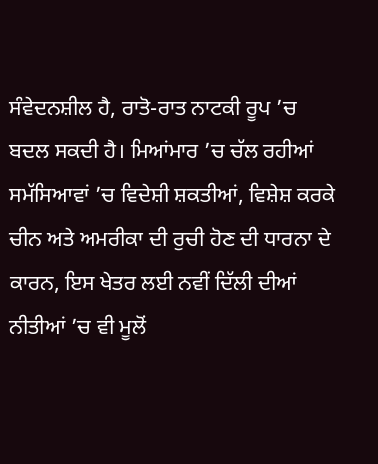ਸੰਵੇਦਨਸ਼ੀਲ ਹੈ, ਰਾਤੋ-ਰਾਤ ਨਾਟਕੀ ਰੂਪ ’ਚ ਬਦਲ ਸਕਦੀ ਹੈ। ਮਿਆਂਮਾਰ ’ਚ ਚੱਲ ਰਹੀਆਂ ਸਮੱਸਿਆਵਾਂ ’ਚ ਵਿਦੇਸ਼ੀ ਸ਼ਕਤੀਆਂ, ਵਿਸ਼ੇਸ਼ ਕਰਕੇ ਚੀਨ ਅਤੇ ਅਮਰੀਕਾ ਦੀ ਰੁਚੀ ਹੋਣ ਦੀ ਧਾਰਨਾ ਦੇ ਕਾਰਨ, ਇਸ ਖੇਤਰ ਲਈ ਨਵੀਂ ਦਿੱਲੀ ਦੀਆਂ ਨੀਤੀਆਂ ’ਚ ਵੀ ਮੂਲੋਂ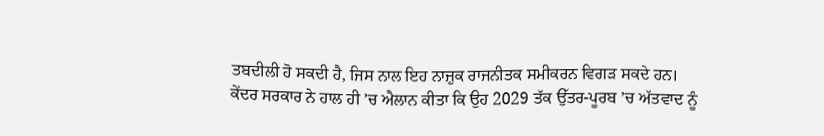ਤਬਦੀਲੀ ਹੋ ਸਕਦੀ ਹੈ, ਜਿਸ ਨਾਲ ਇਹ ਨਾਜ਼ੁਕ ਰਾਜਨੀਤਕ ਸਮੀਕਰਨ ਵਿਗੜ ਸਕਦੇ ਹਨ।
ਕੇਂਦਰ ਸਰਕਾਰ ਨੇ ਹਾਲ ਹੀ ’ਚ ਐਲਾਨ ਕੀਤਾ ਕਿ ਉਹ 2029 ਤੱਕ ਉੱਤਰ-ਪੂਰਬ ’ਚ ਅੱਤਵਾਦ ਨੂੰ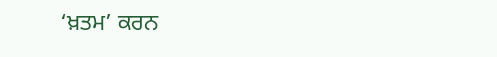‘ਖ਼ਤਮ’ ਕਰਨ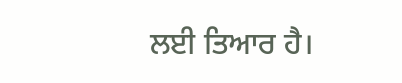ਲਈ ਤਿਆਰ ਹੈ।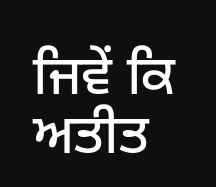ਜਿਵੇਂ ਕਿ ਅਤੀਤ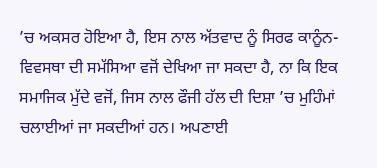’ਚ ਅਕਸਰ ਹੋਇਆ ਹੈ, ਇਸ ਨਾਲ ਅੱਤਵਾਦ ਨੂੰ ਸਿਰਫ ਕਾਨੂੰਨ-ਵਿਵਸਥਾ ਦੀ ਸਮੱਸਿਆ ਵਜੋਂ ਦੇਖਿਆ ਜਾ ਸਕਦਾ ਹੈ, ਨਾ ਕਿ ਇਕ ਸਮਾਜਿਕ ਮੁੱਦੇ ਵਜੋਂ, ਜਿਸ ਨਾਲ ਫੌਜੀ ਹੱਲ ਦੀ ਦਿਸ਼ਾ ’ਚ ਮੁਹਿੰਮਾਂ ਚਲਾਈਆਂ ਜਾ ਸਕਦੀਆਂ ਹਨ। ਅਪਣਾਈ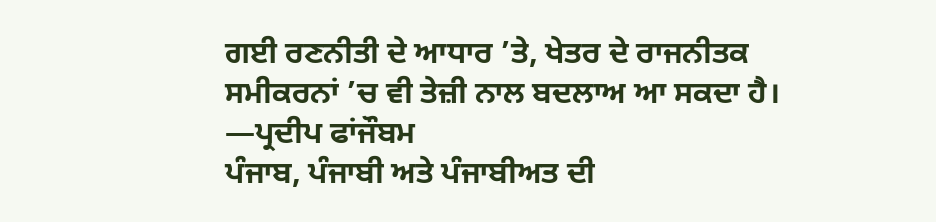ਗਈ ਰਣਨੀਤੀ ਦੇ ਆਧਾਰ ’ਤੇ, ਖੇਤਰ ਦੇ ਰਾਜਨੀਤਕ ਸਮੀਕਰਨਾਂ ’ਚ ਵੀ ਤੇਜ਼ੀ ਨਾਲ ਬਦਲਾਅ ਆ ਸਕਦਾ ਹੈ।
—ਪ੍ਰਦੀਪ ਫਾਂਜੌਬਮ
ਪੰਜਾਬ, ਪੰਜਾਬੀ ਅਤੇ ਪੰਜਾਬੀਅਤ ਦੀ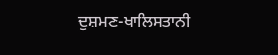ਦੁਸ਼ਮਣ-ਖਾਲਿਸਤਾਨੀ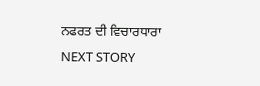ਨਫਰਤ ਦੀ ਵਿਚਾਰਧਾਰਾ
NEXT STORY